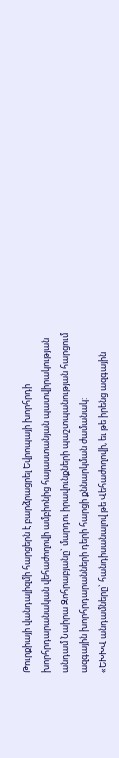Թուրքիայի վանդալիզմի հարցերն է բարձրացրել Եվրոպայի խորհրդի խորհրդարանական վեհաժողովի ամբիոնից հայաստանյան պատվիրակության անդամ Նաիրա Զոհրաբյանը` մարդու իրավունքների պաշտպանության հարցում ազգային խորհրդարանների դերի հարցի քննարկման ժամանակ:
«ԵԽԽՎ անդամները` հանդիսանալով թե Վեհաժողովի, եւ թե իրենց ազգային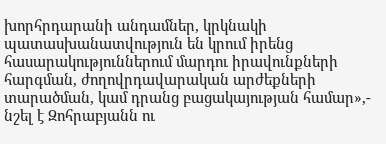խորհրդարանի անդամներ, կրկնակի պատասխանատվություն են կրում իրենց հասարակություններում մարդու իրավունքների հարգման, ժողովրդավարական արժեքների տարածման, կամ դրանց բացակայության համար»,- նշել է Զոհրաբյանն ու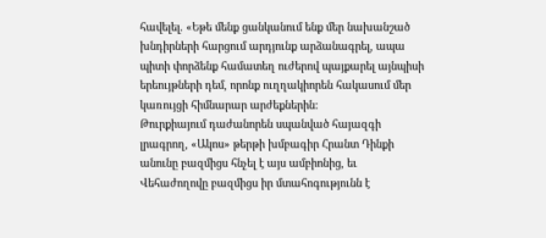հավելել. «Եթե մենք ցանկանում ենք մեր նախանշած խնդիրների հարցում արդյունք արձանագրել, ապա պիտի փորձենք համատեղ ուժերով պայքարել այնպիսի երեույթների դեմ, որոնք ուղղակիորեն հակասում մեր կառույցի հիմնարար արժեքներին:
Թուրքիայում դաժանորեն սպանված հայազգի լրագրող, «Ակոս» թերթի խմբագիր Հրանտ Դինքի անունը բազմիցս հնչել է այս ամբիոնից, եւ Վեհաժողովը բազմիցս իր մտահոգությունն է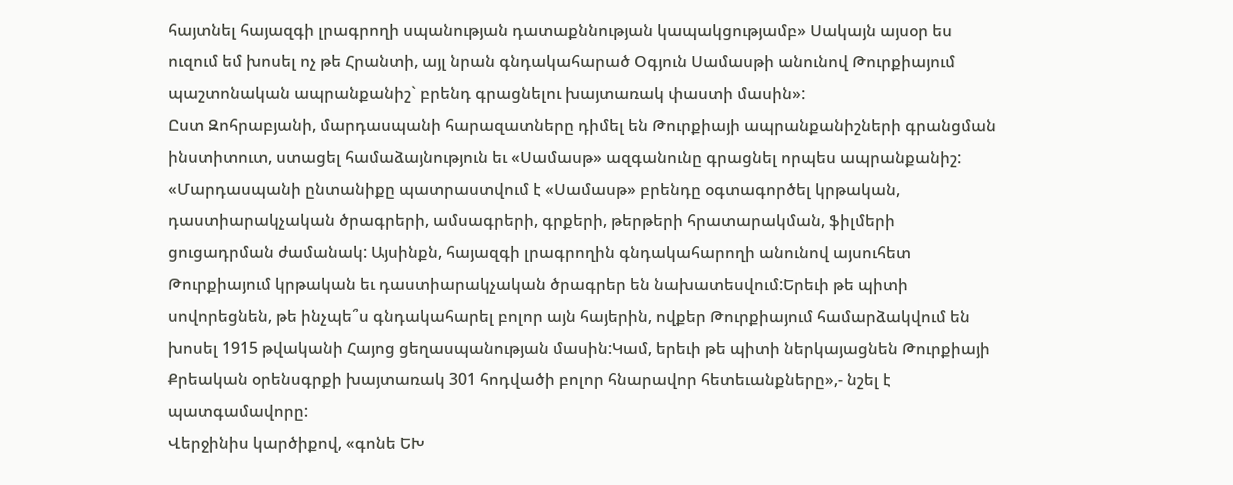հայտնել հայազգի լրագրողի սպանության դատաքննության կապակցությամբ» Սակայն այսօր ես ուզում եմ խոսել ոչ թե Հրանտի, այլ նրան գնդակահարած Օգյուն Սամասթի անունով Թուրքիայում պաշտոնական ապրանքանիշ` բրենդ գրացնելու խայտառակ փաստի մասին»:
Ըստ Զոհրաբյանի, մարդասպանի հարազատները դիմել են Թուրքիայի ապրանքանիշների գրանցման ինստիտուտ, ստացել համաձայնություն եւ «Սամասթ» ազգանունը գրացնել որպես ապրանքանիշ: «Մարդասպանի ընտանիքը պատրաստվում է «Սամասթ» բրենդը օգտագործել կրթական, դաստիարակչական ծրագրերի, ամսագրերի, գրքերի, թերթերի հրատարակման, ֆիլմերի ցուցադրման ժամանակ: Այսինքն, հայազգի լրագրողին գնդակահարողի անունով այսուհետ Թուրքիայում կրթական եւ դաստիարակչական ծրագրեր են նախատեսվում:Երեւի թե պիտի սովորեցնեն, թե ինչպե՞ս գնդակահարել բոլոր այն հայերին, ովքեր Թուրքիայում համարձակվում են խոսել 1915 թվականի Հայոց ցեղասպանության մասին:Կամ, երեւի թե պիտի ներկայացնեն Թուրքիայի Քրեական օրենսգրքի խայտառակ 301 հոդվածի բոլոր հնարավոր հետեւանքները»,- նշել է պատգամավորը:
Վերջինիս կարծիքով, «գոնե ԵԽ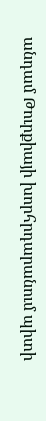անդամ Թուրքիայի խորհրդարանում պիտի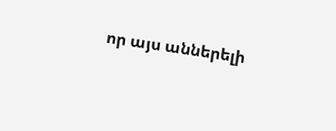որ այս աններելի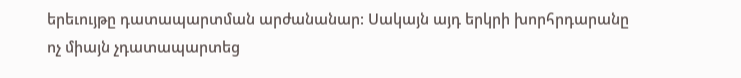երեւույթը դատապարտման արժանանար: Սակայն այդ երկրի խորհրդարանը ոչ միայն չդատապարտեց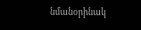նմանօրինակ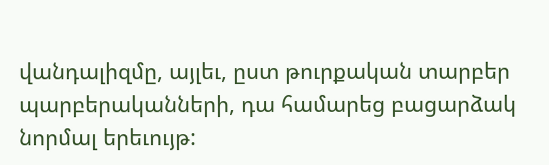վանդալիզմը, այլեւ, ըստ թուրքական տարբեր պարբերականների, դա համարեց բացարձակ նորմալ երեւույթ: